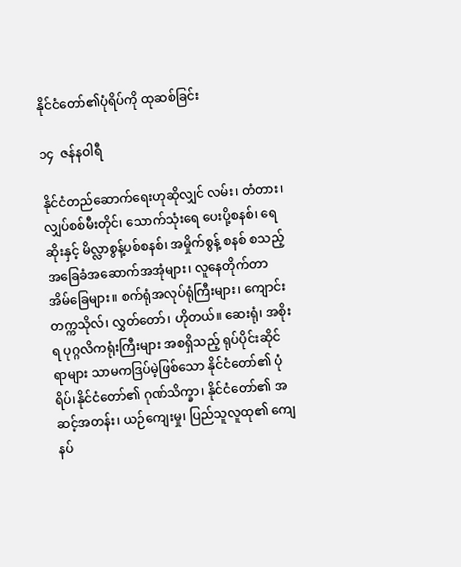နိုင်ငံတော်၏ပုံရိပ်ကို ထုဆစ်ခြင်း

၁၄  ဇန်နဝါရီ

နိုင်ငံတည်ဆောက်ရေးဟုဆိုလျှင် လမ်း၊ တံတား၊ လျှပ်စစ်မီးတိုင်၊ သောက်သုံးရေ ပေးပို့စနစ်၊ ရေဆိုးနှင့် မိလ္လာစွန့်ပစ်စနစ်၊ အမှိုက်စွန့် စနစ် စသည့်အခြေခံအဆောက်အအုံများ၊ လူနေတိုက်တာ အိမ်ခြေများ။ စက်ရုံအလုပ်ရုံကြီးများ၊ ကျောင်း တက္ကသိုလ်၊ လွှတ်တော်၊ ဟိုတယ်။ ဆေးရုံ၊ အစိုးရ ပုဂ္ဂလိကရုံးကြီးများ အစရှိသည့် ရုပ်ပိုင်းဆိုင်ရာများ သာမကဒြပ်မဲ့ဖြစ်သော နိုင်ငံတော်၏ ပုံရိပ်၊နိုင်ငံတော်၏ ဂုဏ်သိက္ခာ၊ နိုင်ငံတော်၏ အဆင့်အတန်း၊ ယဉ်ကျေးမှု၊ ပြည်သူလူထု၏ ကျေနပ်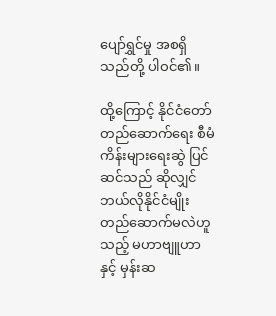ပျော်ရွှင်မှု အစရှိသည်တို့ ပါဝင်၏။

ထို့ကြောင့် နိုင်ငံတော်တည်ဆောက်ရေး စီမံကိန်းများရေးဆွဲ ပြင်ဆင်သည် ဆိုလျှင် ဘယ်လိုနိုင်ငံမျိုး တည်ဆောက်မလဲဟူသည့် မဟာဗျူဟာနှင့် မှန်းဆ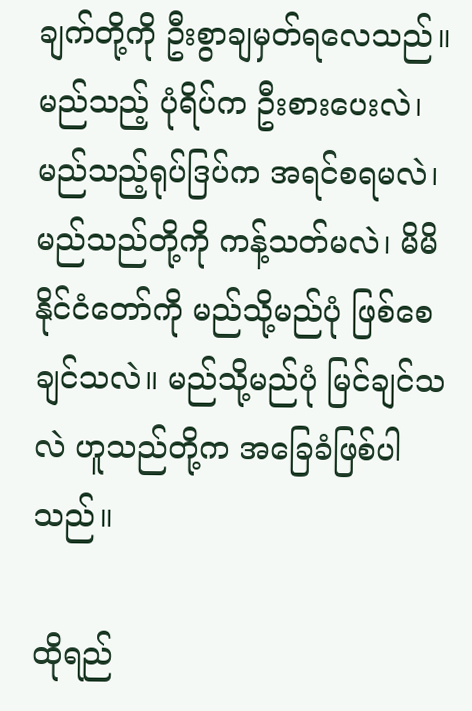ချက်တို့ကို ဦးစွာချမှတ်ရလေသည်။ မည်သည့် ပုံရိပ်က ဦးစားပေးလဲ၊ မည်သည့်ရုပ်ဒြပ်က အရင်စရမလဲ၊ မည်သည်တို့ကို ကန့်သတ်မလဲ၊ မိမိနိုင်ငံတော်ကို မည်သို့မည်ပုံ ဖြစ်စေချင်သလဲ။ မည်သို့မည်ပုံ မြင်ချင်သလဲ ဟူသည်တို့က အခြေခံဖြစ်ပါသည်။

ထိုရည်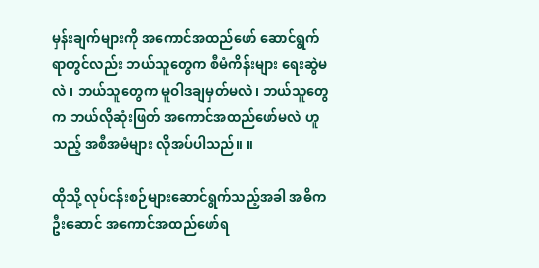မှန်းချက်များကို အကောင်အထည်ဖော် ဆောင်ရွက်ရာတွင်လည်း ဘယ်သူတွေက စီမံကိန်းများ ရေးဆွဲမလဲ၊ ဘယ်သူတွေက မူဝါဒချမှတ်မလဲ၊ ဘယ်သူတွေက ဘယ်လိုဆုံးဖြတ် အကောင်အထည်ဖော်မလဲ ဟူသည့် အစီအမံများ လိုအပ်ပါသည်။ ။

ထိုသို့ လုပ်ငန်းစဉ်များဆောင်ရွက်သည့်အခါ အဓိက ဦးဆောင် အကောင်အထည်ဖော်ရ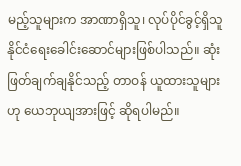မည့်သူများက အာဏာရှိသူ၊ လုပ်ပိုင်ခွင့်ရှိသူ နိုင်ငံရေးခေါင်းဆောင်များဖြစ်ပါသည်။ ဆုံးဖြတ်ချက်ချနိုင်သည့် တာဝန် ယူထားသူများဟု ယေဘုယျအားဖြင့် ဆိုရပါမည်။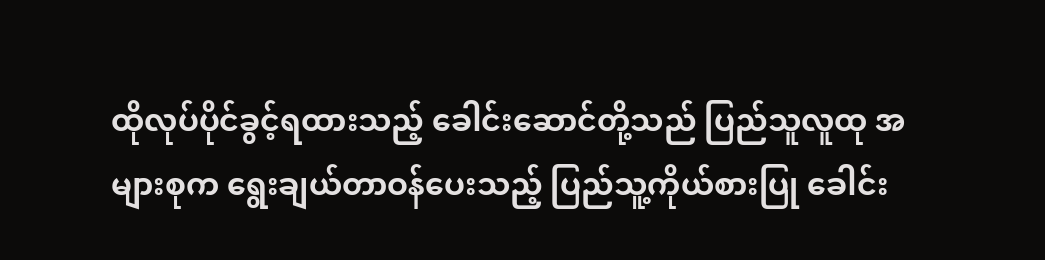ထိုလုပ်ပိုင်ခွင့်ရထားသည့် ခေါင်းဆောင်တို့သည် ပြည်သူလူထု အများစုက ရွေးချယ်တာဝန်ပေးသည့် ပြည်သူ့ကိုယ်စားပြု ခေါင်း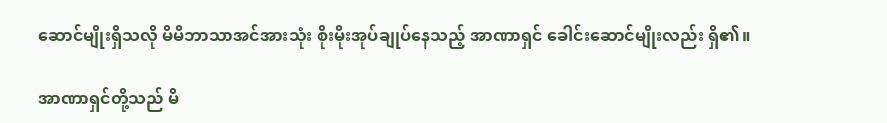ဆောင်မျိုးရှိသလို မိမိဘာသာအင်အားသုံး စိုးမိုးအုပ်ချုပ်နေသည့် အာဏာရှင် ခေါင်းဆောင်မျိုးလည်း ရှိ၏။

အာဏာရှင်တို့သည် မိ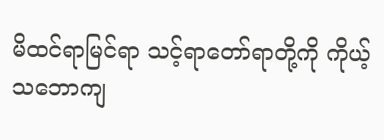မိထင်ရာမြင်ရာ သင့်ရာတော်ရာတို့ကို ကိုယ့်သဘောကျ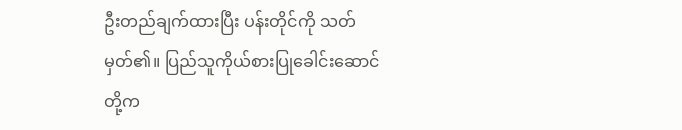ဦးတည်ချက်ထားပြီး ပန်းတိုင်ကို သတ်မှတ်၏။ ပြည်သူကိုယ်စားပြုခေါင်းဆောင်တို့က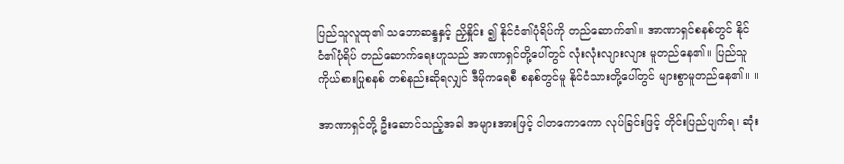ပြည်သူလူထု၏ သဘောဆန္ဒနှင့် ညှိနှိုင်း ၍ နိုင်ငံ၏ပုံရိပ်ကို တည်ဆောက်၏။ အာဏာရှင်စနစ်တွင် နိုင်ငံ၏ပုံရိပ် တည်ဆောက်ရေးဟူသည် အာဏာရှင်တို့ပေါ်တွင် လုံးလုံးလျားလျား မူတည်နေ၏။ ပြည်သူကိုယ်စားပြုစနစ် တစ်နည်းဆိုရလျှင် ဒီမိုကရေစီ စနစ်တွင်မူ နိုင်ငံသားတို့ပေါ်တွင် များစွာမူတည်နေ၏။ ။

အာဏာရှင်တို့ ဦးဆောင်သည့်အခါ အများအားဖြင့် ငါတကောကော လုပ်ခြင်းဖြင့် တိုင်းပြည်ပျက်ရ၊ ဆုံး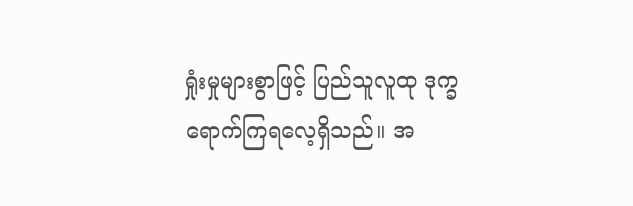ရှုံးမှုများစွာဖြင့် ပြည်သူလူထု ဒုက္ခရောက်ကြရလေ့ရှိသည်။ အ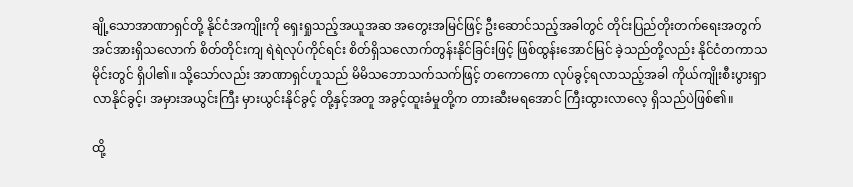ချို့သောအာဏာရှင်တို့ နိုင်ငံအကျိုးကို ရှေးရှုသည့်အယူအဆ အတွေးအမြင်ဖြင့် ဦးဆောင်သည့်အခါတွင် တိုင်းပြည်တိုးတက်ရေးအတွက် အင်အားရှိသလောက် စိတ်တိုင်းကျ ရဲရဲလုပ်ကိုင်ရင်း စိတ်ရှိသလောက်တွန်းနိုင်ခြင်းဖြင့် ဖြစ်ထွန်းအောင်မြင် ခဲ့သည်တို့လည်း နိုင်ငံတကာသမိုင်းတွင် ရှိပါ၏။ သို့သော်လည်း အာဏာရှင်ဟူသည် မိမိသဘောသက်သက်ဖြင့် တကောကော လုပ်ခွင့်ရလာသည့်အခါ ကိုယ်ကျိုးစီးပွားရှာလာနိုင်ခွင့်၊ အမှားအယွင်းကြီး မှားယွင်းနိုင်ခွင့် တို့နှင့်အတူ အခွင့်ထူးခံမှုတို့က တားဆီးမရအောင် ကြီးထွားလာလေ့ ရှိသည်ပဲဖြစ်၏။

ထို့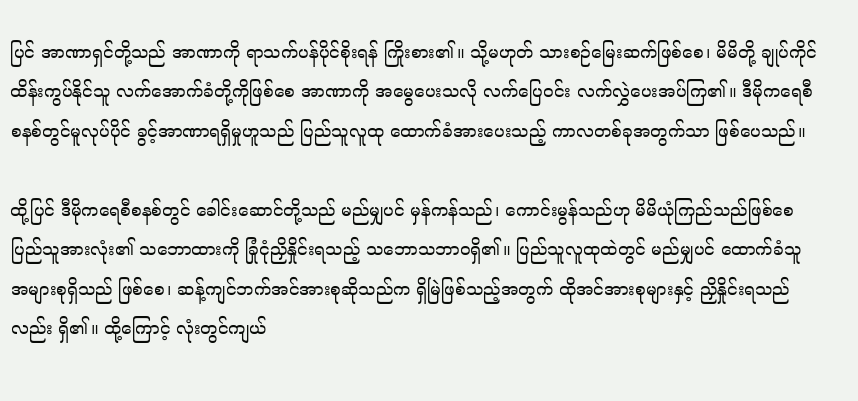ပြင် အာဏာရှင်တို့သည် အာဏာကို ရာသက်ပန်ပိုင်စိုးရန် ကြိုးစား၏။ သို့မဟုတ် သားစဉ်မြေးဆက်ဖြစ်စေ၊ မိမိတို့ ချုပ်ကိုင် ထိန်းကွပ်နိုင်သူ လက်အောက်ခံတို့ကိုဖြစ်စေ အာဏာကို အမွေပေးသလို လက်ပြေဝင်း လက်လွှဲပေးအပ်ကြ၏။ ဒီမိုကရေစီစနစ်တွင်မူလုပ်ပိုင် ခွင့်အာဏာရရှိမှုဟူသည် ပြည်သူလူထု ထောက်ခံအားပေးသည့် ကာလတစ်ခုအတွက်သာ ဖြစ်ပေသည်။

ထို့ပြင် ဒီမိုကရေစီစနစ်တွင် ခေါင်းဆောင်တို့သည် မည်မျှပင် မှန်ကန်သည်၊ ကောင်းမွန်သည်ဟု မိမိယုံကြည်သည်ဖြစ်စေ ပြည်သူအားလုံး၏ သဘောထားကို ခြုံငုံညှိနှိုင်းရသည့် သဘောသဘာ၀ရှိ၏။ ပြည်သူလူထုထဲတွင် မည်မျှပင် ထောက်ခံသူအများစုရှိသည် ဖြစ်စေ၊ ဆန့်ကျင်ဘက်အင်အားစုဆိုသည်က ရှိမြဲဖြစ်သည့်အတွက် ထိုအင်အားစုများနှင့် ညှိနှိုင်းရသည်လည်း ရှိ၏။ ထို့ကြောင့် လုံးတွင်ကျယ်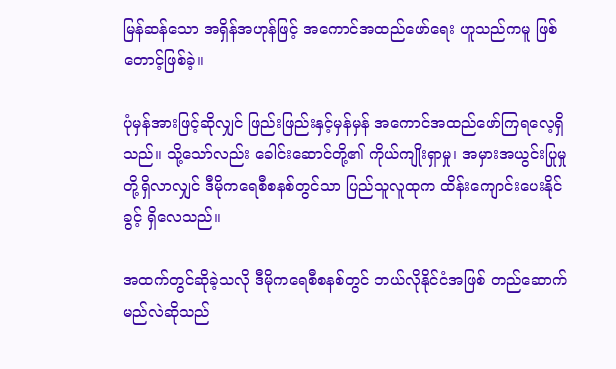မြန်ဆန်သော အရှိန်အဟုန်ဖြင့် အကောင်အထည်ဖော်ရေး ဟူသည်ကမူ ဖြစ်တောင့်ဖြစ်ခဲ့။

ပုံမှန်အားဖြင့်ဆိုလျှင် ဖြည်းဖြည်းနှင့်မှန်မှန် အကောင်အထည်ဖော်ကြရလေ့ရှိသည်။ သို့သော်လည်း ခေါင်းဆောင်တို့၏ ကိုယ်ကျိုးရှာမှု၊ အမှားအယွင်းပြုမှုတို့ရှိလာလျှင် ဒီမိုကရေစီစနစ်တွင်သာ ပြည်သူလူထုက ထိန်းကျောင်းပေးနိုင်ခွင့် ရှိလေသည်။

အထက်တွင်ဆိုခဲ့သလို ဒီမိုကရေစီစနစ်တွင် ဘယ်လိုနိုင်ငံအဖြစ် တည်ဆောက်မည်လဲဆိုသည်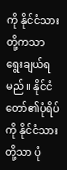ကို နိုင်ငံသားတို့ကသာ ရွေးချယ်ရမည်။ နိုင်ငံတော်၏ပုံရိပ်ကို နိုင်ငံသားတို့သာ ပုံ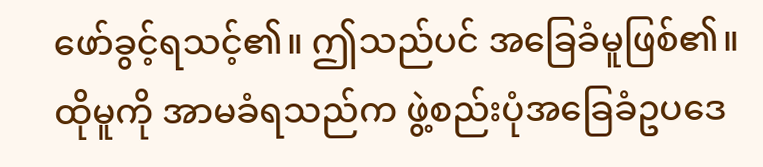ဖော်ခွင့်ရသင့်၏။ ဤသည်ပင် အခြေခံမူဖြစ်၏။ ထိုမူကို အာမခံရသည်က ဖွဲ့စည်းပုံအခြေခံဥပဒေ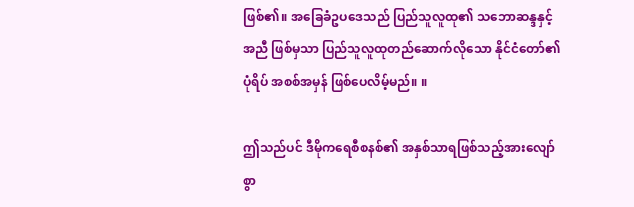ဖြစ်၏။ အခြေခံဥပဒေသည် ပြည်သူလူထု၏ သဘောဆန္ဒနှင့်အညီ ဖြစ်မှသာ ပြည်သူလူထုတည်ဆောက်လိုသော နိုင်ငံတော်၏ပုံရိပ် အစစ်အမှန် ဖြစ်ပေလိမ့်မည်။ ။

ဤသည်ပင် ဒီမိုကရေစီစနစ်၏ အနှစ်သာရဖြစ်သည့်အားလျော်စွာ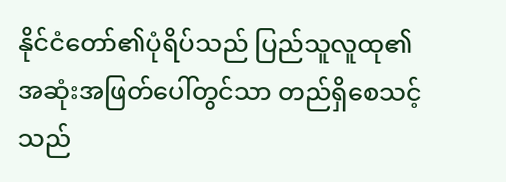နိုင်ငံတော်၏ပုံရိပ်သည် ပြည်သူလူထု၏ အဆုံးအဖြတ်ပေါ်တွင်သာ တည်ရှိစေသင့်သည်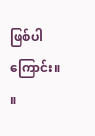ဖြစ်ပါကြောင်း။ ။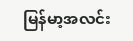မြန်မာ့အလင်း